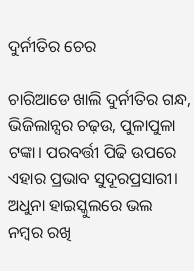ଦୁର୍ନୀତିର ଚେର

ଚାରିଆଡେ ଖାଲି ଦୁର୍ନୀତିର ଗନ୍ଧ, ଭିଜିଲାନ୍ସର ଚଢ଼ଉ, ପୁଳାପୁଳା ଟଙ୍କା। ପରବର୍ତ୍ତୀ ପିଢି ଉପରେ ଏହାର ପ୍ରଭାବ ସୁଦୂରପ୍ରସାରୀ। ଅଧୁନା ହାଇସ୍କୁଲରେ ଭଲ ନମ୍ବର ରଖି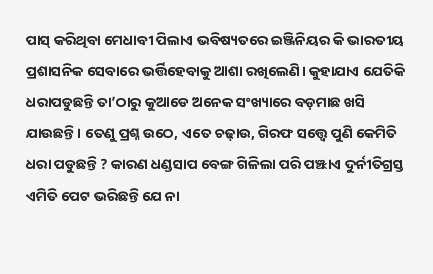ପାସ୍‌ କରିଥିବା ମେଧାବୀ ପିଲାଏ ଭବିଷ୍ୟତରେ ଇଞ୍ଜିନିୟର କି ଭାରତୀୟ ପ୍ରଶାସନିକ ସେବାରେ ଭର୍ତ୍ତିହେବାକୁ ଆଶା ରଖିଲେଣି। କୁହାଯାଏ ଯେତିକି ଧରାପଡୁଛନ୍ତି ତା’ଠାରୁ କୁଆଡେ ଅନେକ ସଂଖ୍ୟାରେ ବଡ଼ମାଛ ଖସି ଯାଉଛନ୍ତି। ତେଣୁ ପ୍ରଶ୍ନ ଉଠେ, ଏତେ ଚଢ଼ାଉ, ଗିରଫ ସତ୍ତ୍ୱେ ପୁଣି କେମିତି ଧରା ପଡୁଛନ୍ତି ? କାରଣ ଧଣ୍ଡସାପ ବେଙ୍ଗ ଗିଳିଲା ପରି ପଞ୍ଝାଏ ଦୁର୍ନୀତିଗ୍ରସ୍ତ ଏମିତି ପେଟ ଭରିଛନ୍ତି ଯେ ନା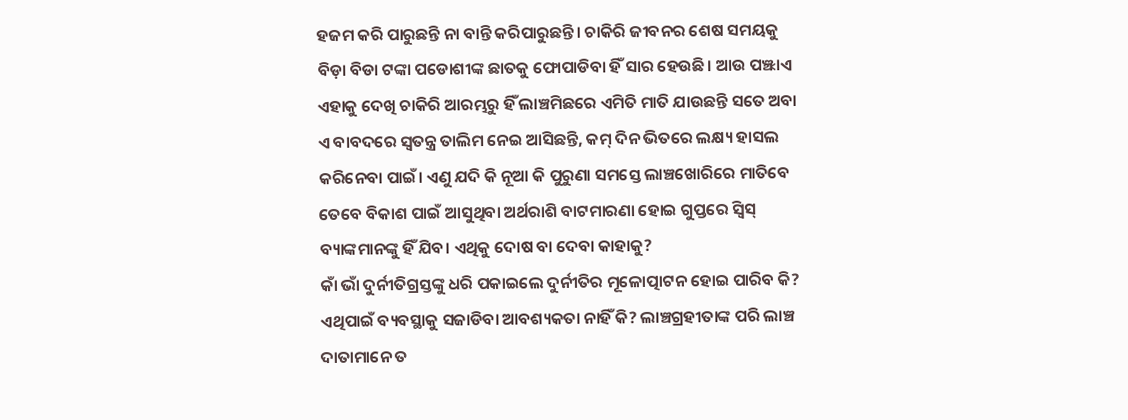ହଜମ କରି ପାରୁଛନ୍ତି ନା ବାନ୍ତି କରିପାରୁଛନ୍ତି। ଚାକିରି ଜୀବନର ଶେଷ ସମୟକୁ ବିଡ଼ା ବିଡା ଟଙ୍କା ପଡୋଶୀଙ୍କ ଛାତକୁ ଫୋପାଡିବା ହିଁ ସାର ହେଉଛି। ଆଉ ପଞ୍ଝାଏ ଏହାକୁ ଦେଖି ଚାକିରି ଆରମ୍ଭରୁ ହିଁ ଲାଞ୍ଚମିଛରେ ଏମିତି ମାତି ଯାଉଛନ୍ତି ସତେ ଅବା ଏ ବାବଦରେ ସ୍ବତନ୍ତ୍ର ତାଲିମ ନେଇ ଆସିଛନ୍ତି, କମ୍‌ ଦିନ ଭିତରେ ଲକ୍ଷ୍ୟ ହାସଲ କରିନେବା ପାଇଁ। ଏଣୁ ଯଦି କି ନୂଆ କି ପୁରୁଣା ସମସ୍ତେ ଲାଞ୍ଚଖୋରିରେ ମାତିବେ ତେବେ ବିକାଶ ପାଇଁ ଆସୁଥିବା ଅର୍ଥରାଶି ବାଟମାରଣା ହୋଇ ଗୁପ୍ତରେ ସ୍ବିସ୍‌ ବ୍ୟାଙ୍କମାନଙ୍କୁ ହିଁ ଯିବ। ଏଥିକୁ ଦୋଷ ବା ଦେବା କାହାକୁ?
କାଁ ଭାଁ ଦୁର୍ନୀତିଗ୍ରସ୍ତଙ୍କୁ ଧରି ପକାଇଲେ ଦୁର୍ନୀତିର ମୂଳୋତ୍ପାଟନ ହୋଇ ପାରିବ କି? ଏଥିପାଇଁ ବ୍ୟବସ୍ଥାକୁ ସଜାଡିବା ଆବଶ୍ୟକତା ନାହିଁ କି? ଲାଞ୍ଚଗ୍ରହୀତାଙ୍କ ପରି ଲାଞ୍ଚ ଦାତାମାନେ ତ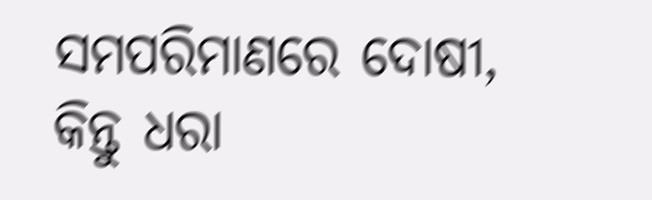ସମପରିମାଣରେ ଦୋଷୀ, କିନ୍ତୁ ଧରା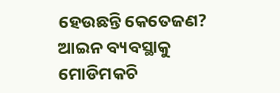ହେଉଛନ୍ତି କେତେଜଣ? ଆଇନ ବ୍ୟବସ୍ଥାକୁ ମୋଡିମକଚି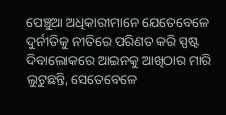ପେଞ୍ଚୁଆ ଅଧିକାରୀମାନେ ଯେତେବେଳେ ଦୁର୍ନୀତିକୁ ନୀତିରେ ପରିଣତ କରି ସ୍ପଷ୍ଟ ଦିବାଲୋକରେ ଆଇନକୁ ଆଖିଠାର ମାରି ଲୁଟୁଛନ୍ତି, ସେତେବେଳେ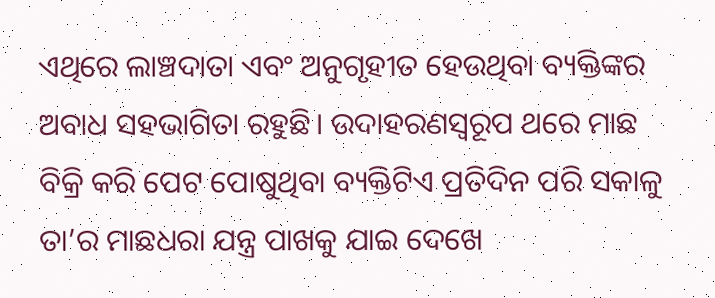ଏଥିରେ ଲାଞ୍ଚଦାତା ଏବଂ ଅନୁଗୃହୀତ ହେଉଥିବା ବ୍ୟକ୍ତିଙ୍କର ଅବାଧ ସହଭାଗିତା ରହୁଛି। ଉଦାହରଣସ୍ବରୂପ ଥରେ ମାଛ ବିକ୍ରି କରି ପେଟ ପୋଷୁଥିବା ବ୍ୟକ୍ତିଟିଏ ପ୍ରତିଦିନ ପରି ସକାଳୁ ତା’ର ମାଛଧରା ଯନ୍ତ୍ର ପାଖକୁ ଯାଇ ଦେଖେ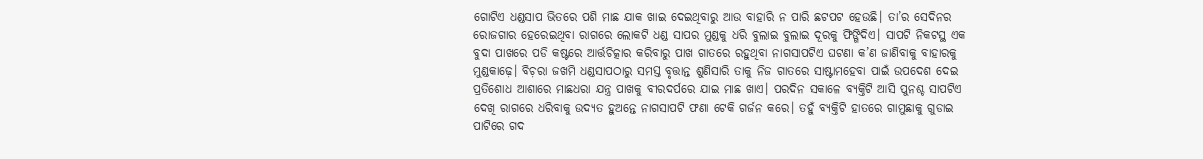ଗୋଟିଏ ଧଣ୍ଡସାପ ଭିତରେ ପଶି ମାଛ ଯାକ ଖାଇ ଦେଇଥିବାରୁ ଆଉ ବାହାରି ନ ପାରି ଛଟପଟ ହେଉଛି। ତା’ର ସେଦିନର ରୋଜଗାର ହେରେଇଥିବା ରାଗରେ ଲୋକଟି ଧଣ୍ଡ ସାପର ମୁଣ୍ଡକୁ ଧରି ବୁଲାଇ ବୁଲାଇ ଦୂରକୁ ଫିଙ୍ଗିଦିଏ। ସାପଟି ନିକଟସ୍ଥ ଏକ ବୁଦା ପାଖରେ ପଡି କଷ୍ଟରେ ଆର୍ତ୍ତଚିତ୍କାର କରିବାରୁ ପାଖ ଗାତରେ ରହୁଥିବା ନାଗସାପଟିଏ ଘଟଣା କ’ଣ ଜାଣିବାକୁ ବାହାରକୁ ମୁଣ୍ଡକାଢ଼େ। ବିଚ଼ରା ଜଖମି ଧଣ୍ଡସାପଠାରୁ ସମସ୍ତ ବୃତ୍ତାନ୍ତ ଶୁଣିସାରି ତାକୁ ନିଜ ଗାତରେ ସାଷ୍ଟାମହେବା ପାଇଁ ଉପଦେଶ ଦେଇ ପ୍ରତିଶୋଧ ଆଶାରେ ମାଛଧରା ଯନ୍ତ୍ର ପାଖକୁ ବୀରଦର୍ପରେ ଯାଇ ମାଛ ଖାଏ। ପରଦିନ ସକାଳେ ବ୍ୟକ୍ତିଟି ଆସି ପୁନଶ୍ଚ ସାପଟିଏ ଦେଖି ରାଗରେ ଧରିବାକୁ ଉଦ୍ୟତ ହୁଅନ୍ତେ ନାଗସାପଟି ଫଣା ଟେକି ଗର୍ଜନ କରେ। ତହୁଁ ବ୍ୟକ୍ତିଟି ହାତରେ ଗାମୁଛାକୁ ଗୁଡାଇ ପାଟିରେ ଗଦ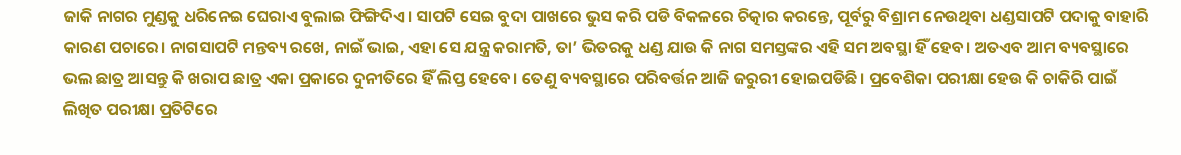ଜାକି ନାଗର ମୁଣ୍ଡକୁ ଧରିନେଇ ଘେରାଏ ବୁଲାଇ ଫିଙ୍ଗିଦିଏ। ସାପଟି ସେଇ ବୁଦା ପାଖରେ ଭୁସ କରି ପଡି ବିକଳରେ ଚିତ୍କାର କରନ୍ତେ, ପୂର୍ବରୁ ବିଶ୍ରାମ ନେଉଥିବା ଧଣ୍ଡସାପଟି ପଦାକୁ ବାହାରି କାରଣ ପଚାରେ। ନାଗସାପଟି ମନ୍ତବ୍ୟ ରଖେ, ନାଇଁ ଭାଇ, ଏହା ସେ ଯନ୍ତ୍ର କରାମତି, ତା’ ଭିତରକୁ ଧଣ୍ଡ ଯାଉ କି ନାଗ ସମସ୍ତଙ୍କର ଏହି ସମ ଅବସ୍ଥା ହିଁ ହେବ। ଅତଏବ ଆମ ବ୍ୟବସ୍ଥାରେ ଭଲ ଛାତ୍ର ଆସନ୍ତୁ କି ଖରାପ ଛାତ୍ର ଏକା ପ୍ରକାରେ ଦୁନୀତିରେ ହିଁ ଲିପ୍ତ ହେବେ। ତେଣୁ ବ୍ୟବସ୍ଥାରେ ପରିବର୍ତ୍ତନ ଆଜି ଜରୁରୀ ହୋଇପଡିଛି। ପ୍ରବେଶିକା ପରୀକ୍ଷା ହେଉ କି ଚାକିରି ପାଇଁ ଲିଖିତ ପରୀକ୍ଷା ପ୍ରତିଟିରେ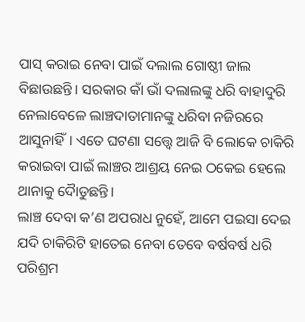ପାସ୍‌ କରାଇ ନେବା ପାଇଁ ଦଲାଲ ଗୋଷ୍ଠୀ ଜାଲ ବିଛାଉଛନ୍ତି। ସରକାର କାଁ ଭାଁ ଦଲାଲଙ୍କୁ ଧରି ବାହାଦୁରି ନେଲାବେଳେ ଲାଞ୍ଚଦାତାମାନଙ୍କୁ ଧରିବା ନଜିରରେ ଆସୁନାହିଁ। ଏତେ ଘଟଣା ସତ୍ତ୍ୱେ ଆଜି ବି ଲୋକେ ଚାକିରି କରାଇବା ପାଇଁ ଲାଞ୍ଚର ଆଶ୍ରୟ ନେଇ ଠକେଇ ହେଲେ ଥାନାକୁ ଦୈାଡୁଛନ୍ତି।
ଲାଞ୍ଚ ଦେବା କ’ଣ ଅପରାଧ ନୁହେଁ, ଆମେ ପଇସା ଦେଇ ଯଦି ଚାକିରିଟି ହାତେଇ ନେବା ତେବେ ବର୍ଷବର୍ଷ ଧରି ପରିଶ୍ରମ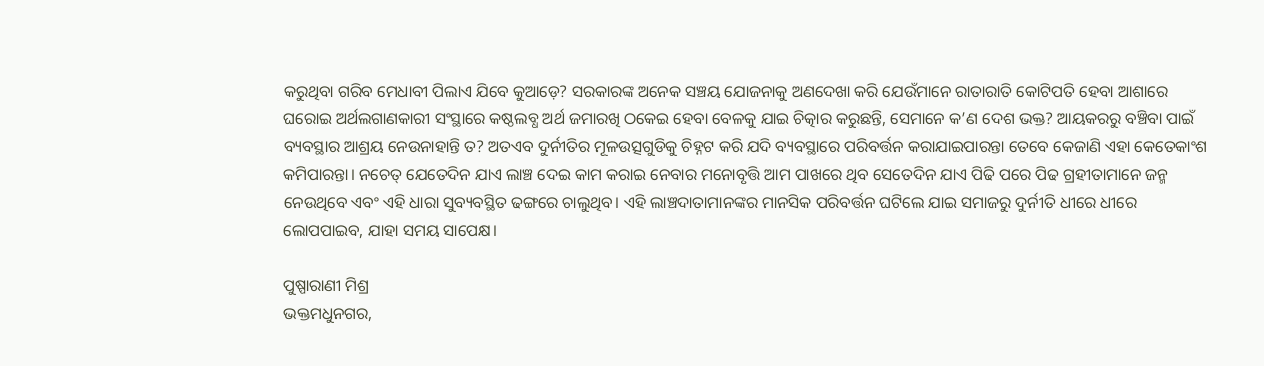କରୁଥିବା ଗରିବ ମେଧାବୀ ପିଲାଏ ଯିବେ କୁଆଡ଼େ? ସରକାରଙ୍କ ଅନେକ ସଞ୍ଚୟ ଯୋଜନାକୁ ଅଣଦେଖା କରି ଯେଉଁମାନେ ରାତାରାତି କୋଟିପତି ହେବା ଆଶାରେ ଘରୋଇ ଅର୍ଥଲଗାଣକାରୀ ସଂସ୍ଥାରେ କଷ୍ଠଲବ୍ଧ ଅର୍ଥ ଜମାରଖି ଠକେଇ ହେବା ବେଳକୁ ଯାଇ ଚିତ୍କାର କରୁଛନ୍ତି, ସେମାନେ କ’ଣ ଦେଶ ଭକ୍ତ? ଆୟକରରୁ ବଞ୍ଚିବା ପାଇଁ ବ୍ୟବସ୍ଥାର ଆଶ୍ରୟ ନେଉନାହାନ୍ତି ତ? ଅତଏବ ଦୁର୍ନୀତିର ମୂଳଉତ୍ସଗୁଡିକୁ ଚିହ୍ନଟ କରି ଯଦି ବ୍ୟବସ୍ଥାରେ ପରିବର୍ତ୍ତନ କରାଯାଇପାରନ୍ତା ତେବେ କେଜାଣି ଏହା କେତେକାଂଶ କମିପାରନ୍ତା। ନଚେତ୍‌ ଯେତେଦିନ ଯାଏ ଲାଞ୍ଚ ଦେଇ କାମ କରାଇ ନେବାର ମନୋବୃତ୍ତି ଆମ ପାଖରେ ଥିବ ସେତେଦିନ ଯାଏ ପିଢି ପରେ ପିଢ ଗ୍ରହୀତାମାନେ ଜନ୍ମ ନେଉଥିବେ ଏବଂ ଏହି ଧାରା ସୁବ୍ୟବସ୍ଥିତ ଢଙ୍ଗରେ ଚାଲୁଥିବ। ଏହି ଲାଞ୍ଚଦାତାମାନଙ୍କର ମାନସିକ ପରିବର୍ତ୍ତନ ଘଟିଲେ ଯାଇ ସମାଜରୁ ଦୁର୍ନୀତି ଧୀରେ ଧୀରେ ଲୋପପାଇବ, ଯାହା ସମୟ ସାପେକ୍ଷ।

ପୁଷ୍ପାରାଣୀ ମିଶ୍ର
ଭକ୍ତମଧୁନଗର,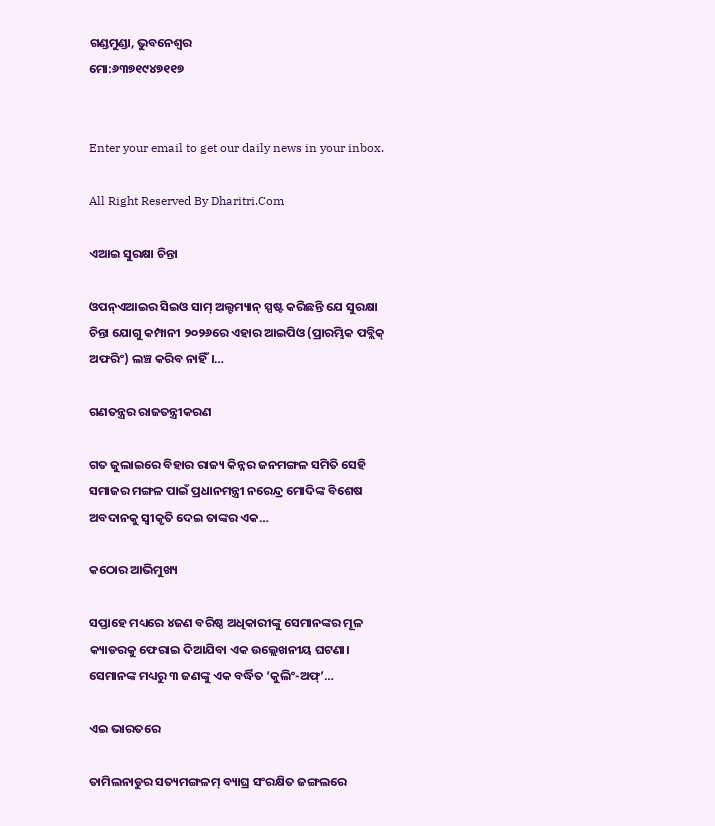ଗଣ୍ଡମୁଣ୍ଡା, ଭୁବନେଶ୍ୱର
ମୋ:୬୩୭୧୯୪୭୧୧୭


Enter your email to get our daily news in your inbox.

All Right Reserved By Dharitri.Com

ଏଆଇ ସୁରକ୍ଷା ଚିନ୍ତା

ଓପନ୍‌ଏଆଇର ସିଇଓ ସାମ୍‌ ଅଲ୍ଟମ୍ୟାନ୍‌ ସ୍ପଷ୍ଟ କରିଛନ୍ତି ଯେ ସୁରକ୍ଷା ଚିନ୍ତା ଯୋଗୁ କମ୍ପାନୀ ୨୦୨୬ରେ ଏହାର ଆଇପିଓ (ପ୍ରାରମ୍ଭିକ ପବ୍ଲିକ୍‌ ଅଫରିଂ) ଲଞ୍ଚ କରିବ ନାହିଁ।…

ଗଣତନ୍ତ୍ରର ରାଜତନ୍ତ୍ରୀକରଣ

ଗତ ଜୁଲାଇରେ ବିହାର ରାଜ୍ୟ କିନ୍ନର ଜନମଙ୍ଗଳ ସମିତି ସେହି ସମାଜର ମଙ୍ଗଳ ପାଇଁ ପ୍ରଧାନମନ୍ତ୍ରୀ ନରେନ୍ଦ୍ର ମୋଦିଙ୍କ ବିଶେଷ ଅବଦାନକୁ ସ୍ବୀକୃତି ଦେଇ ତାଙ୍କର ଏକ…

କଠୋର ଆଭିମୁଖ୍ୟ

ସପ୍ତାହେ ମଧ୍ୟରେ ୪ଜଣ ବରିଷ୍ଠ ଅଧିକାରୀଙ୍କୁ ସେମାନଙ୍କର ମୂଳ କ୍ୟାଡରକୁ ଫେରାଇ ଦିଆଯିବା ଏକ ଉଲ୍ଲେଖନୀୟ ଘଟଣା। ସେମାନଙ୍କ ମଧ୍ୟରୁ ୩ ଜଣଙ୍କୁ ଏକ ବର୍ଦ୍ଧିତ ‘କୁଲିଂ-ଅଫ୍‌’…

ଏଇ ଭାରତରେ

ତାମିଲନାଡୁର ସତ୍ୟମଙ୍ଗଳମ୍‌ ବ୍ୟାଘ୍ର ସଂରକ୍ଷିତ ଜଙ୍ଗଲରେ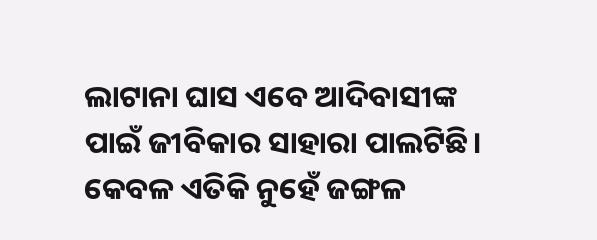ଲାଟାନା ଘାସ ଏବେ ଆଦିବାସୀଙ୍କ ପାଇଁ ଜୀବିକାର ସାହାରା ପାଲଟିଛି। କେବଳ ଏତିକି ନୁହେଁ ଜଙ୍ଗଳ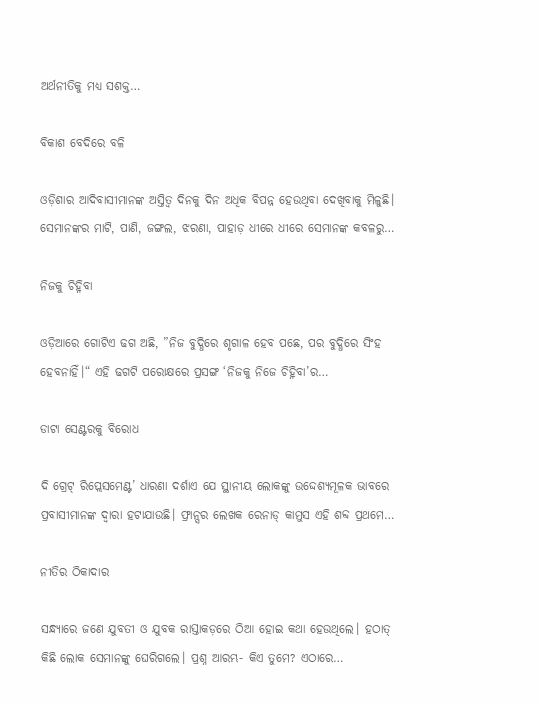ଅର୍ଥନୀତିକୁ ମଧ୍ୟ ସଶକ୍ତ…

ବିକାଶ ବେଦିରେ ବଳି

ଓଡ଼ିଶାର ଆଦିବାସୀମାନଙ୍କ ଅସ୍ତିତ୍ୱ ଦିନକୁ ଦିନ ଅଧିକ ବିପନ୍ନ ହେଉଥିବା ଦେଖିବାକୁ ମିଳୁଛି। ସେମାନଙ୍କର ମାଟି, ପାଣି, ଜଙ୍ଗଲ, ଝରଣା, ପାହାଡ଼ ଧୀରେ ଧୀରେ ସେମାନଙ୍କ କବଳରୁ…

ନିଜକୁ ଚିହ୍ନିବା

ଓଡ଼ିଆରେ ଗୋଟିଏ ଢଗ ଅଛି, ”ନିଜ ବୁଦ୍ଧିରେ ଶୃଗାଳ ହେବ ପଛେ, ପର ବୁଦ୍ଧିରେ ସିଂହ ହେବନାହିଁ।“ ଏହି ଢଗଟି ପରୋକ୍ଷରେ ପ୍ରସଙ୍ଗ ‘ନିଜକୁ ନିଜେ ଚିହ୍ନିବା’ର…

ଡାଟା ସେଣ୍ଟରକୁ ବିରୋଧ

ଦି ଗ୍ରେଟ୍‌ ରିପ୍ଲେସମେଣ୍ଟ’ ଧାରଣା ଦର୍ଶାଏ ଯେ ସ୍ଥାନୀୟ ଲୋକଙ୍କୁ ଉଦ୍ଦେଶ୍ୟମୂଳକ ଭାବରେ ପ୍ରବାସୀମାନଙ୍କ ଦ୍ୱାରା ହଟାଯାଉଛି। ଫ୍ରାନ୍ସର ଲେଖକ ରେନାଡ୍‌ କାମୁସ ଏହି ଶବ୍ଦ ପ୍ରଥମେ…

ନୀତିର ଠିକାଦାର

ସନ୍ଧ୍ୟାରେ ଜଣେ ଯୁବତୀ ଓ ଯୁବକ ରାସ୍ତାକଡ଼ରେ ଠିଆ ହୋଇ କଥା ହେଉଥିଲେ। ହଠାତ୍‌ କିଛି ଲୋକ ସେମାନଙ୍କୁ ଘେରିଗଲେ। ପ୍ରଶ୍ନ ଆରମ୍ଭ- କିଏ ତୁମେ? ଏଠାରେ…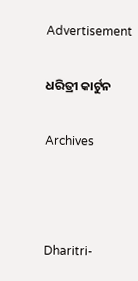Advertisement

ଧରିତ୍ରୀ କାର୍ଟୁନ

Archives



Dharitri-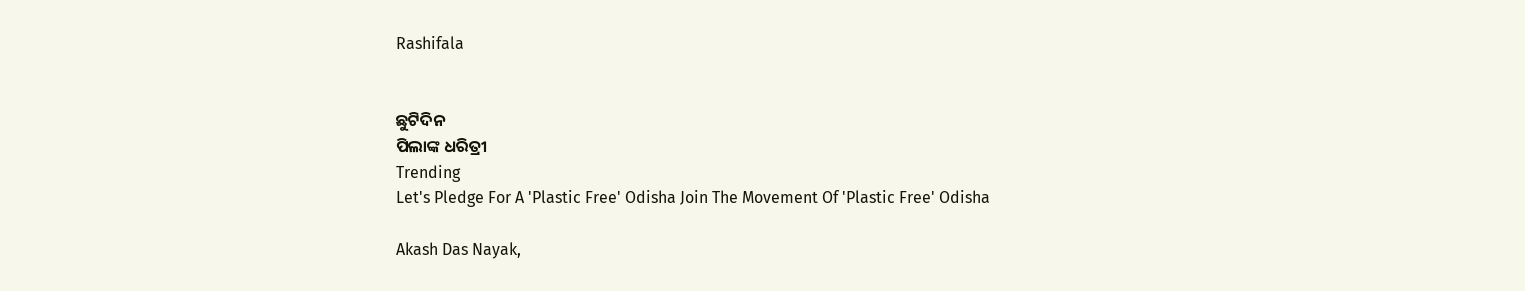Rashifala


ଛୁଟିଦିନ
ପିଲାଙ୍କ ଧରିତ୍ରୀ
Trending
Let's Pledge For A 'Plastic Free' Odisha Join The Movement Of 'Plastic Free' Odisha

Akash Das Nayak,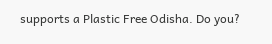supports a Plastic Free Odisha. Do you?